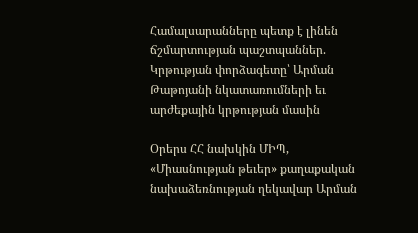Համալսարանները պետք է լինեն ճշմարտության պաշտպաններ. Կրթության փորձագետը՝ Արման Թաթոյանի նկատառումների եւ արժեքային կրթության մասին

Օրերս ՀՀ նախկին ՄԻՊ, «Միասնության թեւեր» քաղաքական նախաձեռնության ղեկավար Արման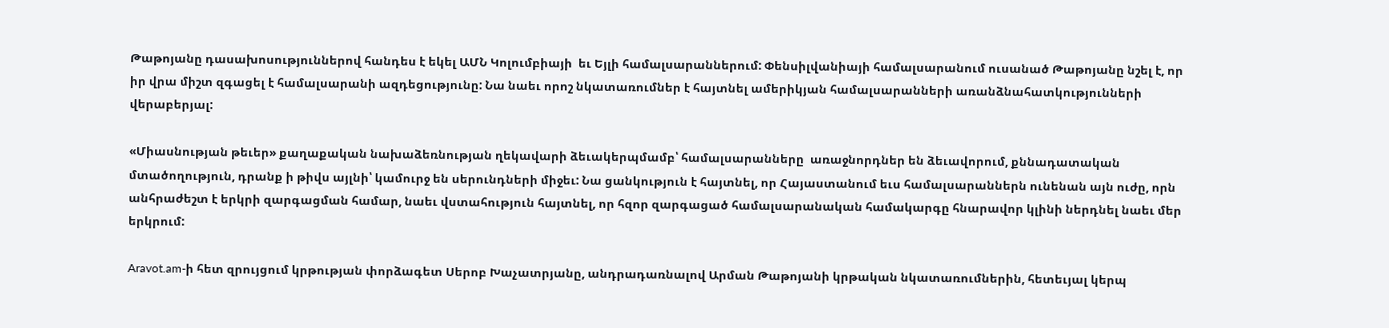Թաթոյանը դասախոսություններով հանդես է եկել ԱՄՆ Կոլումբիայի  եւ Եյլի համալսարաններում: Փենսիլվանիայի համալսարանում ուսանած Թաթոյանը նշել է, որ իր վրա միշտ զգացել է համալսարանի ազդեցությունը: Նա նաեւ որոշ նկատառումներ է հայտնել ամերիկյան համալսարանների առանձնահատկությունների վերաբերյալ:

«Միասնության թեւեր» քաղաքական նախաձեռնության ղեկավարի ձեւակերպմամբ՝ համալսարանները  առաջնորդներ են ձեւավորում, քննադատական մտածողություն, դրանք ի թիվս այլնի՝ կամուրջ են սերունդների միջեւ: Նա ցանկություն է հայտնել, որ Հայաստանում եւս համալսարաններն ունենան այն ուժը, որն անհրաժեշտ է երկրի զարգացման համար, նաեւ վստահություն հայտնել, որ հզոր զարգացած համալսարանական համակարգը հնարավոր կլինի ներդնել նաեւ մեր երկրում:

Aravot.am-ի հետ զրույցում կրթության փորձագետ Սերոբ Խաչատրյանը, անդրադառնալով Արման Թաթոյանի կրթական նկատառումներին, հետեւյալ կերպ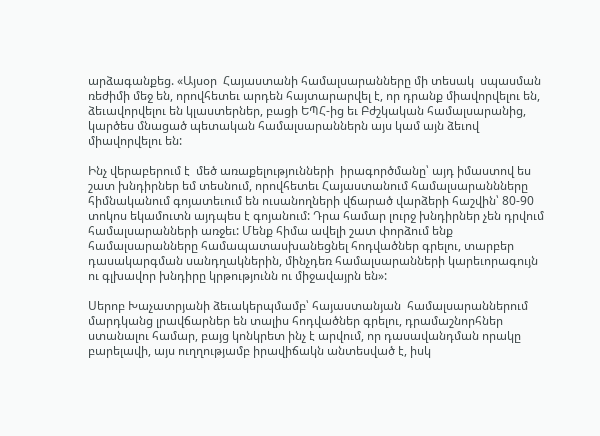արձագանքեց. «Այսօր  Հայաստանի համալսարանները մի տեսակ  սպասման ռեժիմի մեջ են, որովհետեւ արդեն հայտարարվել է, որ դրանք միավորվելու են, ձեւավորվելու են կլաստերներ, բացի ԵՊՀ-ից եւ Բժշկական համալսարանից, կարծես մնացած պետական համալսարաններն այս կամ այն ձեւով միավորվելու են:

Ինչ վերաբերում է  մեծ առաքելությունների  իրագործմանը՝ այդ իմաստով ես շատ խնդիրներ եմ տեսնում, որովհետեւ Հայաստանում համալսարաննները հիմնականում գոյատեւում են ուսանողների վճարած վարձերի հաշվին՝ 80-90 տոկոս եկամուտն այդպես է գոյանում: Դրա համար լուրջ խնդիրներ չեն դրվում համալսարանների առջեւ: Մենք հիմա ավելի շատ փորձում ենք համալսարանները համապատասխանեցնել հոդվածներ գրելու, տարբեր դասակարգման սանդղակներին, մինչդեռ համալսարանների կարեւորագույն ու գլխավոր խնդիրը կրթությունն ու միջավայրն են»:

Սերոբ Խաչատրյանի ձեւակերպմամբ՝ հայաստանյան  համալսարաններում մարդկանց լրավճարներ են տալիս հոդվածներ գրելու, դրամաշնորհներ ստանալու համար, բայց կոնկրետ ինչ է արվում, որ դասավանդման որակը բարելավի, այս ուղղությամբ իրավիճակն անտեսված է, իսկ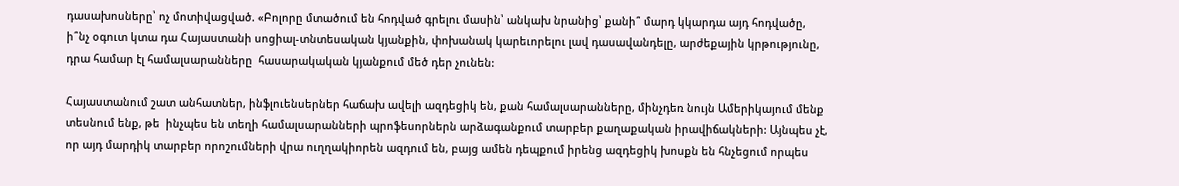դասախոսները՝ ոչ մոտիվացված. «Բոլորը մտածում են հոդված գրելու մասին՝ անկախ նրանից՝ քանի՞ մարդ կկարդա այդ հոդվածը, ի՞նչ օգուտ կտա դա Հայաստանի սոցիալ-տնտեսական կյանքին, փոխանակ կարեւորելու լավ դասավանդելը, արժեքային կրթությունը, դրա համար էլ համալսարանները  հասարակական կյանքում մեծ դեր չունեն:

Հայաստանում շատ անհատներ, ինֆլուենսերներ հաճախ ավելի ազդեցիկ են, քան համալսարանները, մինչդեռ նույն Ամերիկայում մենք տեսնում ենք, թե  ինչպես են տեղի համալսարանների պրոֆեսորներն արձագանքում տարբեր քաղաքական իրավիճակների: Այնպես չէ, որ այդ մարդիկ տարբեր որոշումների վրա ուղղակիորեն ազդում են, բայց ամեն դեպքում իրենց ազդեցիկ խոսքն են հնչեցում որպես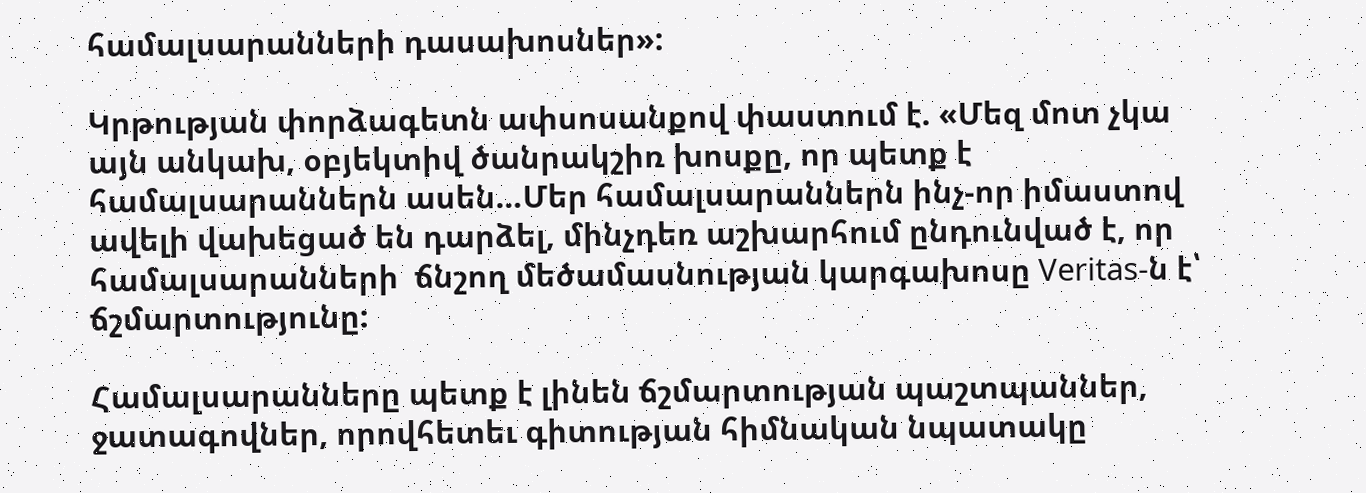համալսարանների դասախոսներ»:

Կրթության փորձագետն ափսոսանքով փաստում է. «Մեզ մոտ չկա այն անկախ, օբյեկտիվ ծանրակշիռ խոսքը, որ պետք է համալսարաններն ասեն…Մեր համալսարաններն ինչ-որ իմաստով ավելի վախեցած են դարձել, մինչդեռ աշխարհում ընդունված է, որ համալսարանների  ճնշող մեծամասնության կարգախոսը Veritas-ն է՝ ճշմարտությունը:

Համալսարանները պետք է լինեն ճշմարտության պաշտպաններ, ջատագովներ, որովհետեւ գիտության հիմնական նպատակը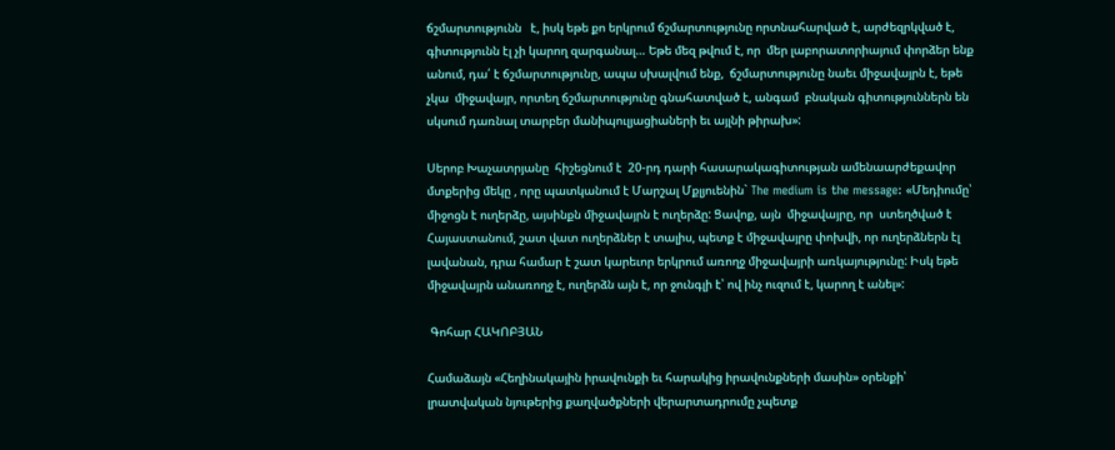ճշմարտությունն   է, իսկ եթե քո երկրում ճշմարտությունը որտնահարված է, արժեզրկված է, գիտությունն էլ չի կարող զարգանալ… Եթե մեզ թվում է, որ  մեր լաբորատորիայում փորձեր ենք անում, դա՛ է ճշմարտությունը, ապա սխալվում ենք,  ճշմարտությունը նաեւ միջավայրն է, եթե չկա  միջավայր, որտեղ ճշմարտությունը գնահատված է, անգամ  բնական գիտություններն են սկսում դառնալ տարբեր մանիպուլյացիաների եւ այլնի թիրախ»:

Սերոբ Խաչատրյանը  հիշեցնում է  20-րդ դարի հասարակագիտության ամենաարժեքավոր մտքերից մեկը , որը պատկանում է Մարշալ Մքլյուենին` The medium is the message: «Մեդիումը՝ միջոցն է ուղերձը, այսինքն միջավայրն է ուղերձը: Ցավոք, այն  միջավայրը, որ  ստեղծված է  Հայաստանում, շատ վատ ուղերձներ է տալիս, պետք է միջավայրը փոխվի, որ ուղերձներն էլ  լավանան, դրա համար է շատ կարեւոր երկրում առողջ միջավայրի առկայությունը: Իսկ եթե միջավայրն անառողջ է, ուղերձն այն է, որ ջունգլի է՝ ով ինչ ուզում է, կարող է անել»:

 Գոհար ՀԱԿՈԲՅԱՆ

Համաձայն «Հեղինակային իրավունքի եւ հարակից իրավունքների մասին» օրենքի՝ լրատվական նյութերից քաղվածքների վերարտադրումը չպետք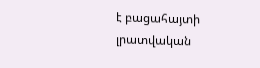է բացահայտի լրատվական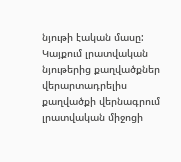նյութի էական մասը: Կայքում լրատվական նյութերից քաղվածքներ վերարտադրելիս քաղվածքի վերնագրում լրատվական միջոցի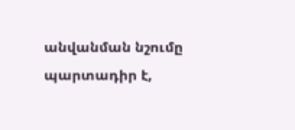անվանման նշումը պարտադիր է,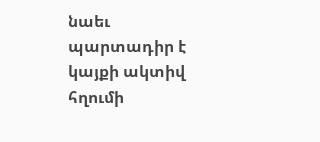նաեւ պարտադիր է կայքի ակտիվ հղումի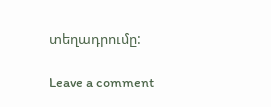տեղադրումը:

Leave a comment